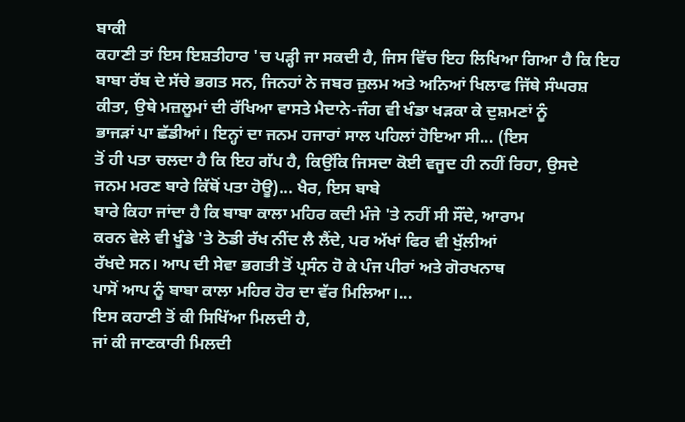ਬਾਕੀ
ਕਹਾਣੀ ਤਾਂ ਇਸ ਇਸ਼ਤੀਹਾਰ 'ਚ ਪੜ੍ਹੀ ਜਾ ਸਕਦੀ ਹੈ, ਜਿਸ ਵਿੱਚ ਇਹ ਲਿਖਿਆ ਗਿਆ ਹੈ ਕਿ ਇਹ
ਬਾਬਾ ਰੱਬ ਦੇ ਸੱਚੇ ਭਗਤ ਸਨ, ਜਿਨਹਾਂ ਨੇ ਜਬਰ ਜ਼ੁਲਮ ਅਤੇ ਅਨਿਆਂ ਖਿਲਾਫ ਜਿੱਥੇ ਸੰਘਰਸ਼
ਕੀਤਾ, ਉਥੇ ਮਜ਼ਲੂਮਾਂ ਦੀ ਰੱਖਿਆ ਵਾਸਤੇ ਮੈਦਾਨੇ-ਜੰਗ ਵੀ ਖੰਡਾ ਖੜਕਾ ਕੇ ਦੁਸ਼ਮਣਾਂ ਨੂੰ
ਭਾਜੜਾਂ ਪਾ ਛੱਡੀਆਂ। ਇਨ੍ਹਾਂ ਦਾ ਜਨਮ ਹਜਾਰਾਂ ਸਾਲ ਪਹਿਲਾਂ ਹੋਇਆ ਸੀ... (ਇਸ
ਤੋਂ ਹੀ ਪਤਾ ਚਲਦਾ ਹੈ ਕਿ ਇਹ ਗੱਪ ਹੈ, ਕਿਉਂਕਿ ਜਿਸਦਾ ਕੋਈ ਵਜੂਦ ਹੀ ਨਹੀਂ ਰਿਹਾ, ਉਸਦੇ
ਜਨਮ ਮਰਣ ਬਾਰੇ ਕਿੱਥੋਂ ਪਤਾ ਹੋਊ)... ਖੈਰ, ਇਸ ਬਾਬੇ
ਬਾਰੇ ਕਿਹਾ ਜਾਂਦਾ ਹੈ ਕਿ ਬਾਬਾ ਕਾਲਾ ਮਹਿਰ ਕਦੀ ਮੰਜੇ 'ਤੇ ਨਹੀਂ ਸੀ ਸੌਂਦੇ, ਆਰਾਮ
ਕਰਨ ਵੇਲੇ ਵੀ ਖੂੰਡੇ 'ਤੇ ਠੋਡੀ ਰੱਖ ਨੀਂਦ ਲੈ ਲੈਂਦੇ, ਪਰ ਅੱਖਾਂ ਫਿਰ ਵੀ ਖੁੱਲੀਆਂ
ਰੱਖਦੇ ਸਨ। ਆਪ ਦੀ ਸੇਵਾ ਭਗਤੀ ਤੋਂ ਪ੍ਰਸੰਨ ਹੋ ਕੇ ਪੰਜ ਪੀਰਾਂ ਅਤੇ ਗੋਰਖਨਾਥ
ਪਾਸੋਂ ਆਪ ਨੂੰ ਬਾਬਾ ਕਾਲਾ ਮਹਿਰ ਹੋਰ ਦਾ ਵੱਰ ਮਿਲਿਆ।...
ਇਸ ਕਹਾਣੀ ਤੋਂ ਕੀ ਸਿਖਿੱਆ ਮਿਲਦੀ ਹੈ,
ਜਾਂ ਕੀ ਜਾਣਕਾਰੀ ਮਿਲਦੀ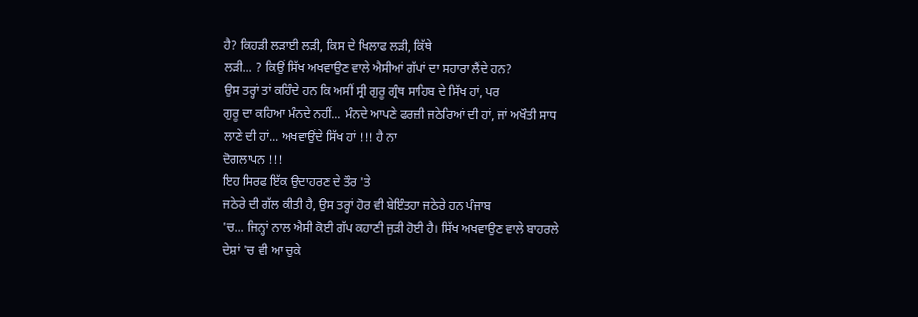ਹੈ? ਕਿਹੜੀ ਲੜਾਈ ਲੜੀ, ਕਿਸ ਦੇ ਖਿਲਾਫ ਲੜੀ, ਕਿੱਥੇ
ਲੜੀ... ? ਕਿਉਂ ਸਿੱਖ ਅਖਵਾਉਣ ਵਾਲੇ ਐਸੀਆਂ ਗੱਪਾਂ ਦਾ ਸਹਾਰਾ ਲੈਂਦੇ ਹਨ?
ਉਸ ਤਰ੍ਹਾਂ ਤਾਂ ਕਹਿੰਦੇ ਹਨ ਕਿ ਅਸੀਂ ਸ੍ਰੀ ਗੁਰੂ ਗ੍ਰੰਥ ਸਾਹਿਬ ਦੇ ਸਿੱਖ ਹਾਂ, ਪਰ
ਗੁਰੂ ਦਾ ਕਹਿਆ ਮੰਨਦੇ ਨਹੀਂ... ਮੰਨਦੇ ਆਪਣੇ ਫਰਜ਼ੀ ਜਠੇਰਿਆਂ ਦੀ ਹਾਂ, ਜਾਂ ਅਖੌਤੀ ਸਾਧ
ਲਾਣੇ ਦੀ ਹਾਂ... ਅਖਵਾਉਂਦੇ ਸਿੱਖ ਹਾਂ !!! ਹੈ ਨਾ
ਦੋਗਲਾਪਨ !!!
ਇਹ ਸਿਰਫ ਇੱਕ ਉਦਾਹਰਣ ਦੇ ਤੌਰ 'ਤੇ
ਜਠੇਰੇ ਦੀ ਗੱਲ ਕੀਤੀ ਹੈ, ਉਸ ਤਰ੍ਹਾਂ ਹੋਰ ਵੀ ਬੇਇੰਤਹਾ ਜਠੇਰੇ ਹਨ ਪੰਜਾਬ
'ਚ... ਜਿਨ੍ਹਾਂ ਨਾਲ ਐਸੀ ਕੋਈ ਗੱਪ ਕਹਾਣੀ ਜੁੜੀ ਹੋਈ ਹੈ। ਸਿੱਖ ਅਖਵਾਉਣ ਵਾਲੇ ਬਾਹਰਲੇ
ਦੇਸ਼ਾਂ 'ਚ ਵੀ ਆ ਚੁਕੇ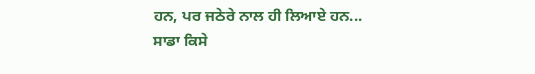ਹਨ, ਪਰ ਜਠੇਰੇ ਨਾਲ ਹੀ ਲਿਆਏ ਹਨ...
ਸਾਡਾ ਕਿਸੇ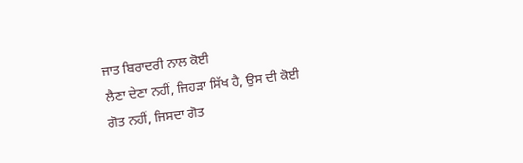ਜਾਤ ਬਿਰਾਦਰੀ ਨਾਲ ਕੋਈ
ਲੈਣਾ ਦੇਣਾ ਨਹੀਂ, ਜਿਹੜਾ ਸਿੱਖ ਹੈ, ਉਸ ਦੀ ਕੋਈ
ਗੋਤ ਨਹੀਂ, ਜਿਸਦਾ ਗੋਤ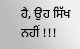ਹੈ, ਉਹ ਸਿੱਖ ਨਹੀਂ !!!